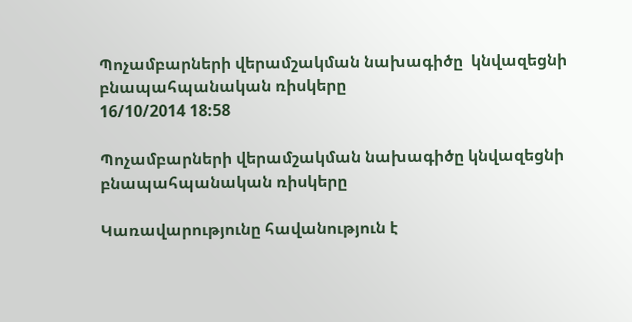Պոչամբարների վերամշակման նախագիծը  կնվազեցնի բնապահպանական ռիսկերը
16/10/2014 18:58

Պոչամբարների վերամշակման նախագիծը կնվազեցնի բնապահպանական ռիսկերը

Կառավարությունը հավանություն է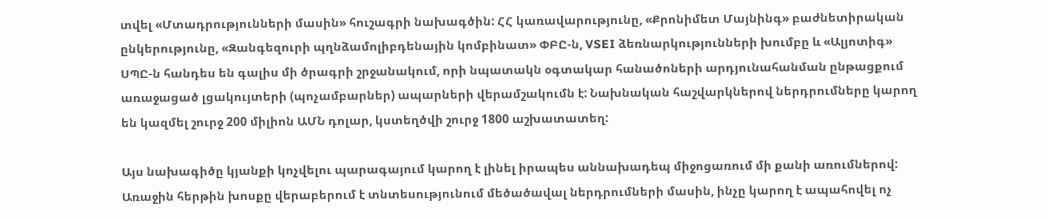տվել «Մտադրությունների մասին» հուշագրի նախագծին: ՀՀ կառավարությունը, «Քրոնիմետ Մայնինգ» բաժնետիրական ընկերությունը, «Զանգեզուրի պղնձամոլիբդենային կոմբինատ» ՓԲԸ-ն, VSEI ձեռնարկությունների խումբը և «Ալյոտիգ» ՍՊԸ-ն հանդես են գալիս մի ծրագրի շրջանակում, որի նպատակն օգտակար հանածոների արդյունահանման ընթացքում առաջացած լցակույտերի (պոչամբարներ) ապարների վերամշակումն է: Նախնական հաշվարկներով ներդրումները կարող են կազմել շուրջ 200 միլիոն ԱՄՆ դոլար, կստեղծվի շուրջ 1800 աշխատատեղ:

Այս նախագիծը կյանքի կոչվելու պարագայում կարող է լինել իրապես աննախադեպ միջոցառում մի քանի առումներով: Առաջին հերթին խոսքը վերաբերում է տնտեսությունում մեծածավալ ներդրումների մասին, ինչը կարող է ապահովել ոչ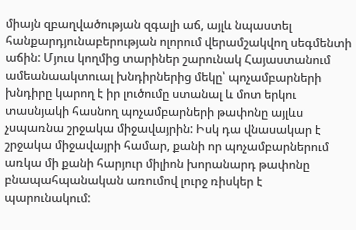միայն զբաղվածության զգալի աճ, այլև նպաստել հանքարդյունաբերության ոլորում վերամշակվող սեգմենտի աճին: Մյուս կողմից տարիներ շարունակ Հայաստանում ամեանաակտուալ խնդիրներից մեկը՝ պոչամբարների խնդիրը կարող է իր լուծումը ստանալ և մոտ երկու տասնյակի հասնող պոչամբարների թափոնը այլևս չսպառնա շրջակա միջավայրին: Իսկ դա վնասակար է շրջակա միջավայրի համար, քանի որ պոչամբարներում առկա մի քանի հարյուր միլիոն խորանարդ թափոնը բնապահպանական առումով լուրջ ռիսկեր է պարունակում: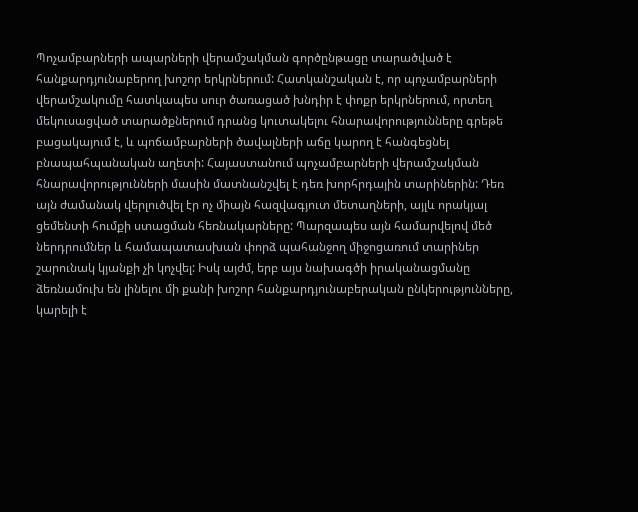Պոչամբարների ապարների վերամշակման գործընթացը տարածված է հանքարդյունաբերող խոշոր երկրներում: Հատկանշական է, որ պոչամբարների վերամշակումը հատկապես սուր ծառացած խնդիր է փոքր երկրներում, որտեղ մեկուսացված տարածքներում դրանց կուտակելու հնարավորությունները գրեթե բացակայում է, և պոճամբարների ծավալների աճը կարող է հանգեցնել բնապահպանական աղետի: Հայաստանում պոչամբարների վերամշակման հնարավորությունների մասին մատնանշվել է դեռ խորհրդային տարիներին: Դեռ այն ժամանակ վերլուծվել էր ոչ միայն հազվագյուտ մետաղների, այլև որակյալ ցեմենտի հումքի ստացման հեռնակարները: Պարզապես այն համարվելով մեծ ներդրումներ և համապատասխան փորձ պահանջող միջոցառում տարիներ շարունակ կյանքի չի կոչվել: Իսկ այժմ, երբ այս նախագծի իրականացմանը ձեռնամուխ են լինելու մի քանի խոշոր հանքարդյունաբերական ընկերությունները, կարելի է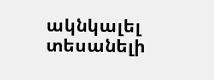ակնկալել տեսանելի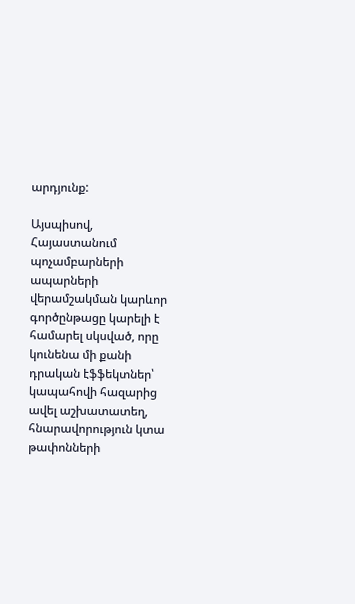արդյունք:

Այսպիսով, Հայաստանում պոչամբարների ապարների վերամշակման կարևոր գործընթացը կարելի է համարել սկսված, որը կունենա մի քանի դրական էֆֆեկտներ՝ կապահովի հազարից ավել աշխատատեղ, հնարավորություն կտա թափոնների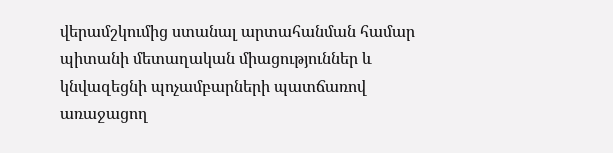վերամշկումից ստանալ արտահանման համար պիտանի մետաղական միացություններ և կնվազեցնի պոչամբարների պատճառով առաջացող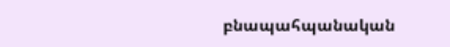բնապահպանական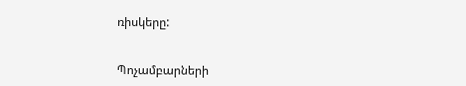ռիսկերը:


Պոչամբարների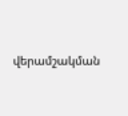վերամշակման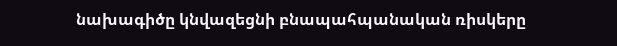նախագիծը կնվազեցնի բնապահպանական ռիսկերը